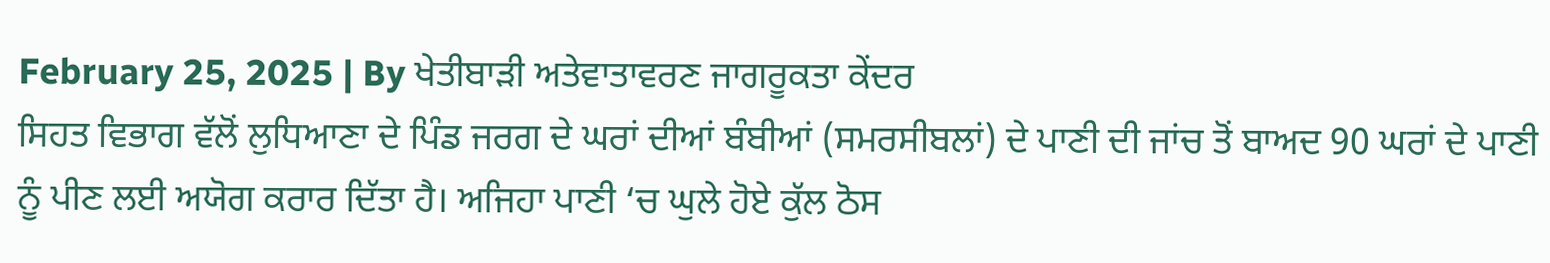February 25, 2025 | By ਖੇਤੀਬਾੜੀ ਅਤੇਵਾਤਾਵਰਣ ਜਾਗਰੂਕਤਾ ਕੇਂਦਰ
ਸਿਹਤ ਵਿਭਾਗ ਵੱਲੋਂ ਲੁਧਿਆਣਾ ਦੇ ਪਿੰਡ ਜਰਗ ਦੇ ਘਰਾਂ ਦੀਆਂ ਬੰਬੀਆਂ (ਸਮਰਸੀਬਲਾਂ) ਦੇ ਪਾਣੀ ਦੀ ਜਾਂਚ ਤੋਂ ਬਾਅਦ 90 ਘਰਾਂ ਦੇ ਪਾਣੀ ਨੂੰ ਪੀਣ ਲਈ ਅਯੋਗ ਕਰਾਰ ਦਿੱਤਾ ਹੈ। ਅਜਿਹਾ ਪਾਣੀ ‘ਚ ਘੁਲੇ ਹੋਏ ਕੁੱਲ ਠੋਸ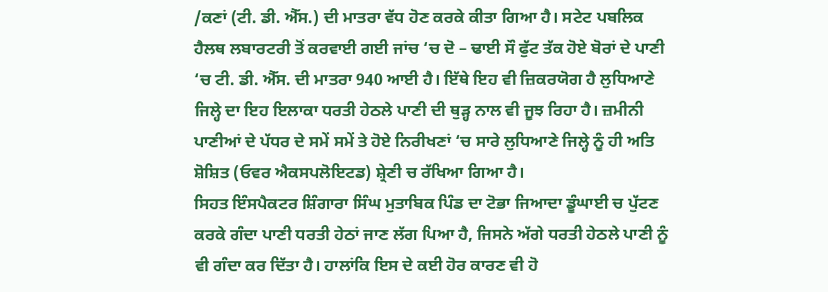/ਕਣਾਂ (ਟੀ. ਡੀ. ਐੱਸ.) ਦੀ ਮਾਤਰਾ ਵੱਧ ਹੋਣ ਕਰਕੇ ਕੀਤਾ ਗਿਆ ਹੈ। ਸਟੇਟ ਪਬਲਿਕ ਹੈਲਥ ਲਬਾਰਟਰੀ ਤੋਂ ਕਰਵਾਈ ਗਈ ਜਾਂਚ ‘ਚ ਦੋ – ਢਾਈ ਸੌ ਫੁੱਟ ਤੱਕ ਹੋਏ ਬੋਰਾਂ ਦੇ ਪਾਣੀ ‘ਚ ਟੀ. ਡੀ. ਐੱਸ. ਦੀ ਮਾਤਰਾ 940 ਆਈ ਹੈ। ਇੱਥੇ ਇਹ ਵੀ ਜ਼ਿਕਰਯੋਗ ਹੈ ਲੁਧਿਆਣੇ ਜਿਲ੍ਹੇ ਦਾ ਇਹ ਇਲਾਕਾ ਧਰਤੀ ਹੇਠਲੇ ਪਾਣੀ ਦੀ ਥੁੜ੍ਹ ਨਾਲ ਵੀ ਜੂਝ ਰਿਹਾ ਹੈ। ਜ਼ਮੀਨੀ ਪਾਣੀਆਂ ਦੇ ਪੱਧਰ ਦੇ ਸਮੇਂ ਸਮੇਂ ਤੇ ਹੋਏ ਨਿਰੀਖਣਾਂ ‘ਚ ਸਾਰੇ ਲੁਧਿਆਣੇ ਜਿਲ੍ਹੇ ਨੂੰ ਹੀ ਅਤਿ ਸ਼ੋਸ਼ਿਤ (ਓਵਰ ਐਕਸਪਲੋਇਟਡ) ਸ਼੍ਰੇਣੀ ਚ ਰੱਖਿਆ ਗਿਆ ਹੈ।
ਸਿਹਤ ਇੰਸਪੈਕਟਰ ਸ਼ਿੰਗਾਰਾ ਸਿੰਘ ਮੁਤਾਬਿਕ ਪਿੰਡ ਦਾ ਟੋਭਾ ਜਿਆਦਾ ਡੂੰਘਾਈ ਚ ਪੁੱਟਣ ਕਰਕੇ ਗੰਦਾ ਪਾਣੀ ਧਰਤੀ ਹੇਠਾਂ ਜਾਣ ਲੱਗ ਪਿਆ ਹੈ, ਜਿਸਨੇ ਅੱਗੇ ਧਰਤੀ ਹੇਠਲੇ ਪਾਣੀ ਨੂੰ ਵੀ ਗੰਦਾ ਕਰ ਦਿੱਤਾ ਹੈ। ਹਾਲਾਂਕਿ ਇਸ ਦੇ ਕਈ ਹੋਰ ਕਾਰਣ ਵੀ ਹੋ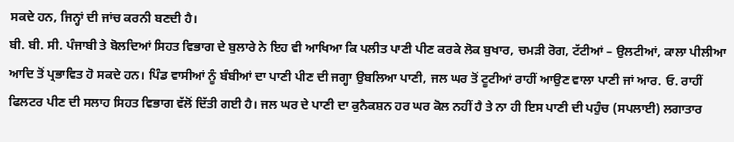ਸਕਦੇ ਹਨ, ਜਿਨ੍ਹਾਂ ਦੀ ਜਾਂਚ ਕਰਨੀ ਬਣਦੀ ਹੈ।
ਬੀ. ਬੀ. ਸੀ. ਪੰਜਾਬੀ ਤੇ ਬੋਲਦਿਆਂ ਸਿਹਤ ਵਿਭਾਗ ਦੇ ਬੁਲਾਰੇ ਨੇ ਇਹ ਵੀ ਆਖਿਆ ਕਿ ਪਲੀਤ ਪਾਣੀ ਪੀਣ ਕਰਕੇ ਲੋਕ ਬੁਖਾਰ, ਚਮੜੀ ਰੋਗ, ਟੱਟੀਆਂ – ਉਲਟੀਆਂ, ਕਾਲਾ ਪੀਲੀਆ ਆਦਿ ਤੋਂ ਪ੍ਰਭਾਵਿਤ ਹੋ ਸਕਦੇ ਹਨ। ਪਿੰਡ ਵਾਸੀਆਂ ਨੂੰ ਬੰਬੀਆਂ ਦਾ ਪਾਣੀ ਪੀਣ ਦੀ ਜਗ੍ਹਾ ਉਬਲਿਆ ਪਾਣੀ, ਜਲ ਘਰ ਤੋਂ ਟੂਟੀਆਂ ਰਾਹੀਂ ਆਉਣ ਵਾਲਾ ਪਾਣੀ ਜਾਂ ਆਰ. ਓ. ਰਾਹੀਂ ਫਿਲਟਰ ਪੀਣ ਦੀ ਸਲਾਹ ਸਿਹਤ ਵਿਭਾਗ ਵੱਲੋਂ ਦਿੱਤੀ ਗਈ ਹੈ। ਜਲ ਘਰ ਦੇ ਪਾਣੀ ਦਾ ਕੁਨੈਕਸ਼ਨ ਹਰ ਘਰ ਕੋਲ ਨਹੀਂ ਹੈ ਤੇ ਨਾ ਹੀ ਇਸ ਪਾਣੀ ਦੀ ਪਹੁੰਚ (ਸਪਲਾਈ) ਲਗਾਤਾਰ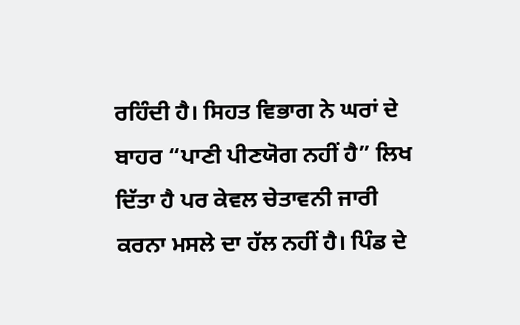ਰਹਿੰਦੀ ਹੈ। ਸਿਹਤ ਵਿਭਾਗ ਨੇ ਘਰਾਂ ਦੇ ਬਾਹਰ “ਪਾਣੀ ਪੀਣਯੋਗ ਨਹੀਂ ਹੈ” ਲਿਖ ਦਿੱਤਾ ਹੈ ਪਰ ਕੇਵਲ ਚੇਤਾਵਨੀ ਜਾਰੀ ਕਰਨਾ ਮਸਲੇ ਦਾ ਹੱਲ ਨਹੀਂ ਹੈ। ਪਿੰਡ ਦੇ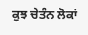ਕੁਝ ਚੇਤੰਨ ਲੋਕਾਂ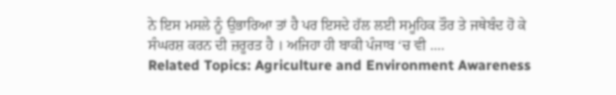ਨੇ ਇਸ ਮਸਲੇ ਨੂੰ ਉਭਾਰਿਆ ਤਾਂ ਹੈ ਪਰ ਇਸਦੇ ਹੱਲ ਲਈ ਸਮੂਹਿਕ ਤੌਰ ਤੇ ਜਥੇਬੰਦ ਹੋ ਕੇ ਸੰਘਰਸ਼ ਕਰਨ ਦੀ ਜ਼ਰੂਰਤ ਹੈ । ਅਜਿਹਾ ਹੀ ਬਾਕੀ ਪੰਜਾਬ ‘ਚ ਵੀ ….
Related Topics: Agriculture and Environment Awareness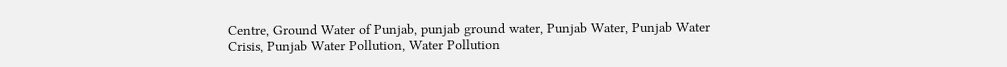Centre, Ground Water of Punjab, punjab ground water, Punjab Water, Punjab Water Crisis, Punjab Water Pollution, Water Pollution